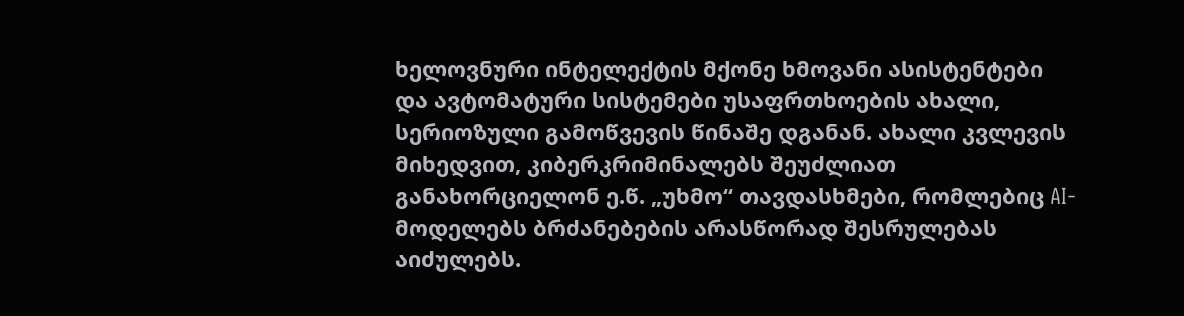ხელოვნური ინტელექტის მქონე ხმოვანი ასისტენტები და ავტომატური სისტემები უსაფრთხოების ახალი, სერიოზული გამოწვევის წინაშე დგანან. ახალი კვლევის მიხედვით, კიბერკრიმინალებს შეუძლიათ განახორციელონ ე.წ. „უხმო“ თავდასხმები, რომლებიც AI-მოდელებს ბრძანებების არასწორად შესრულებას აიძულებს.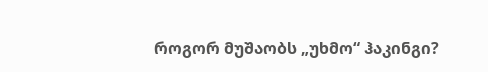როგორ მუშაობს „უხმო“ ჰაკინგი?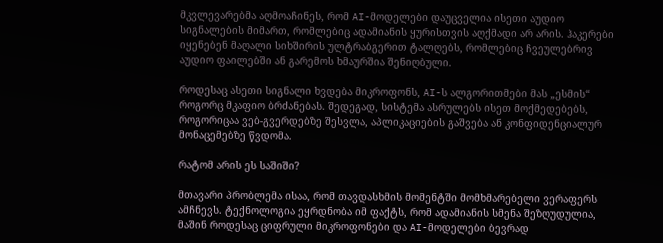მკვლევარებმა აღმოაჩინეს, რომ AI-მოდელები დაუცველია ისეთი აუდიო სიგნალების მიმართ, რომლებიც ადამიანის ყურისთვის აღქმადი არ არის. ჰაკერები იყენებენ მაღალი სიხშირის ულტრაბგერით ტალღებს, რომლებიც ჩვეულებრივ აუდიო ფაილებში ან გარემოს ხმაურშია შენიღბული.

როდესაც ასეთი სიგნალი ხვდება მიკროფონს, AI-ს ალგორითმები მას „ესმის“ როგორც მკაფიო ბრძანებას. შედეგად, სისტემა ასრულებს ისეთ მოქმედებებს, როგორიცაა ვებ-გვერდებზე შესვლა, აპლიკაციების გაშვება ან კონფიდენციალურ მონაცემებზე წვდომა.

რატომ არის ეს საშიში?

მთავარი პრობლემა ისაა, რომ თავდასხმის მომენტში მომხმარებელი ვერაფერს ამჩნევს. ტექნოლოგია ეყრდნობა იმ ფაქტს, რომ ადამიანის სმენა შეზღუდულია, მაშინ როდესაც ციფრული მიკროფონები და AI-მოდელები ბევრად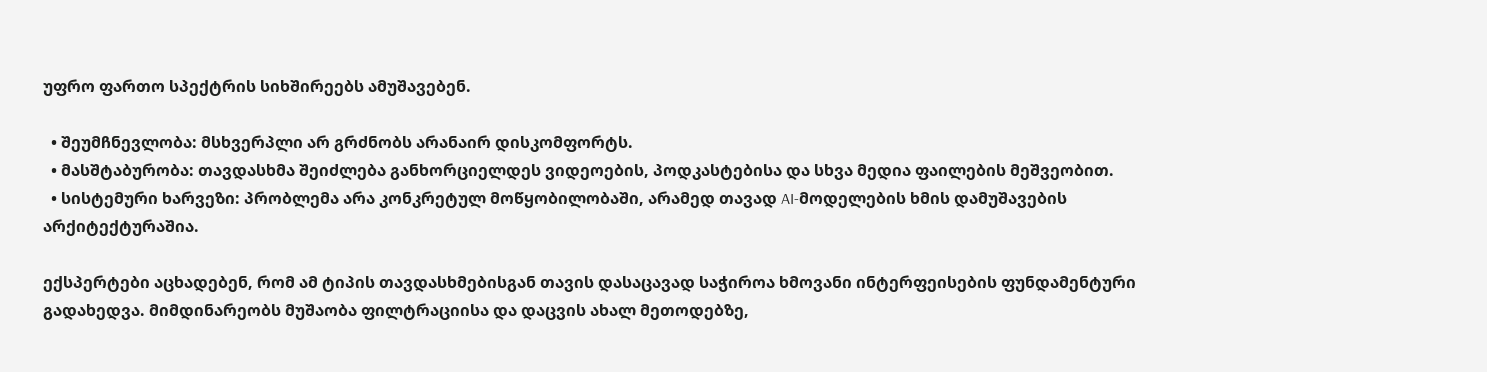უფრო ფართო სპექტრის სიხშირეებს ამუშავებენ.

  • შეუმჩნევლობა: მსხვერპლი არ გრძნობს არანაირ დისკომფორტს.
  • მასშტაბურობა: თავდასხმა შეიძლება განხორციელდეს ვიდეოების, პოდკასტებისა და სხვა მედია ფაილების მეშვეობით.
  • სისტემური ხარვეზი: პრობლემა არა კონკრეტულ მოწყობილობაში, არამედ თავად AI-მოდელების ხმის დამუშავების არქიტექტურაშია.

ექსპერტები აცხადებენ, რომ ამ ტიპის თავდასხმებისგან თავის დასაცავად საჭიროა ხმოვანი ინტერფეისების ფუნდამენტური გადახედვა. მიმდინარეობს მუშაობა ფილტრაციისა და დაცვის ახალ მეთოდებზე,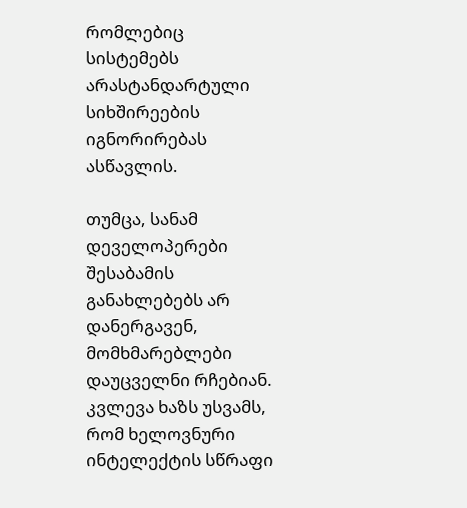რომლებიც სისტემებს არასტანდარტული სიხშირეების იგნორირებას ასწავლის.

თუმცა, სანამ დეველოპერები შესაბამის განახლებებს არ დანერგავენ, მომხმარებლები დაუცველნი რჩებიან. კვლევა ხაზს უსვამს, რომ ხელოვნური ინტელექტის სწრაფი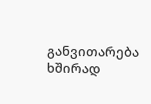განვითარება ხშირად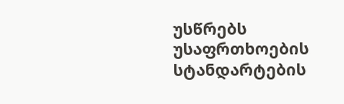უსწრებს უსაფრთხოების სტანდარტების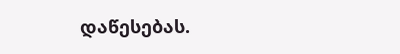დაწესებას.